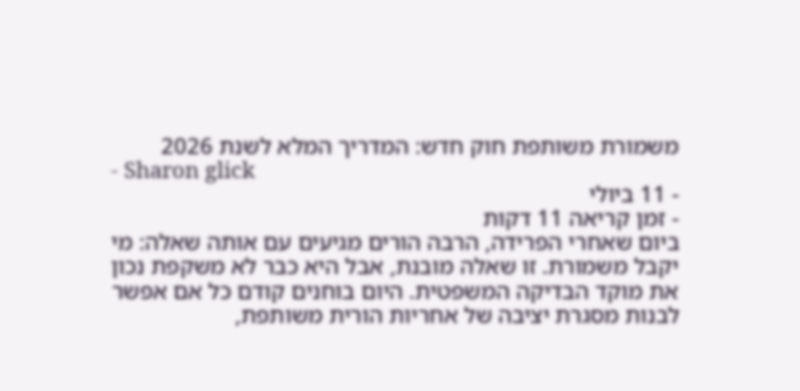משמורת משותפת חוק חדש: המדריך המלא לשנת 2026
- Sharon glick
- 11 ביולי
- זמן קריאה 11 דקות
ביום שאחרי הפרידה, הרבה הורים מגיעים עם אותה שאלה: מי יקבל משמורת. זו שאלה מובנת, אבל היא כבר לא משקפת נכון את מוקד הבדיקה המשפטית. היום בוחנים קודם כל אם אפשר לבנות מסגרת יציבה של אחריות הורית משותפת,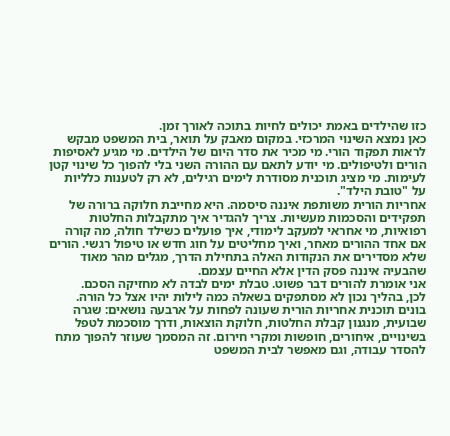כזו שהילדים באמת יכולים לחיות בתוכה לאורך זמן.
כאן נמצא השינוי המרכזי. במקום מאבק על תואר, בית המשפט מבקש לראות תפקוד הורי. מי מכיר את סדר היום של הילדים. מי מגיע לאסיפות הורים ולטיפולים. מי יודע לתאם עם ההורה השני בלי להפוך כל שינוי קטן לעימות. מי מציג תוכנית מסודרת לימים רגילים, לא רק לטענות כלליות על "טובת הילד".
אחריות הורית משותפת איננה סיסמה. היא מחייבת חלוקה ברורה של תפקידים והסכמות מעשיות. צריך להגדיר איך מתקבלות החלטות רפואיות, מי אחראי למעקב לימודי, איך פועלים כשילד חולה, מה קורה אם אחד ההורים מאחר, ואיך מחליטים על חוג חדש או טיפול רגשי. הורים שלא מסדירים את הנקודות האלה בתחילת הדרך, מגלים מהר מאוד שהבעיה איננה פסק הדין אלא החיים עצמם.
אני אומרת להורים דבר פשוט. טבלת ימים לבדה לא מחזיקה הסכם.
לכן, בהליך נכון לא מסתפקים בשאלה כמה לילות יהיו אצל כל הורה. בונים תוכנית אחריות הורית שעונה לפחות על ארבעה נושאים: שגרה שבועית, מנגנון קבלת החלטות, חלוקת הוצאות, ודרך מוסכמת לטפל בשינויים, איחורים, חופשות ומקרי חירום. זה המסמך שעוזר להפוך מתח להסדר עבודה, וגם מאפשר לבית המשפט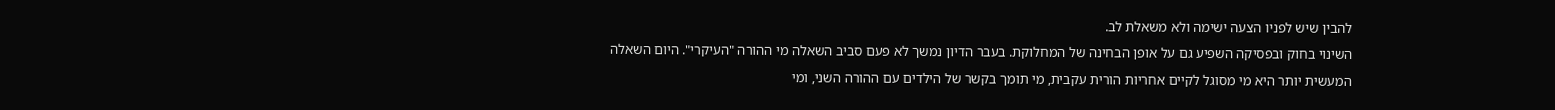להבין שיש לפניו הצעה ישימה ולא משאלת לב.
השינוי בחוק ובפסיקה השפיע גם על אופן הבחינה של המחלוקת. בעבר הדיון נמשך לא פעם סביב השאלה מי ההורה "העיקרי". היום השאלה המעשית יותר היא מי מסוגל לקיים אחריות הורית עקבית, מי תומך בקשר של הילדים עם ההורה השני, ומי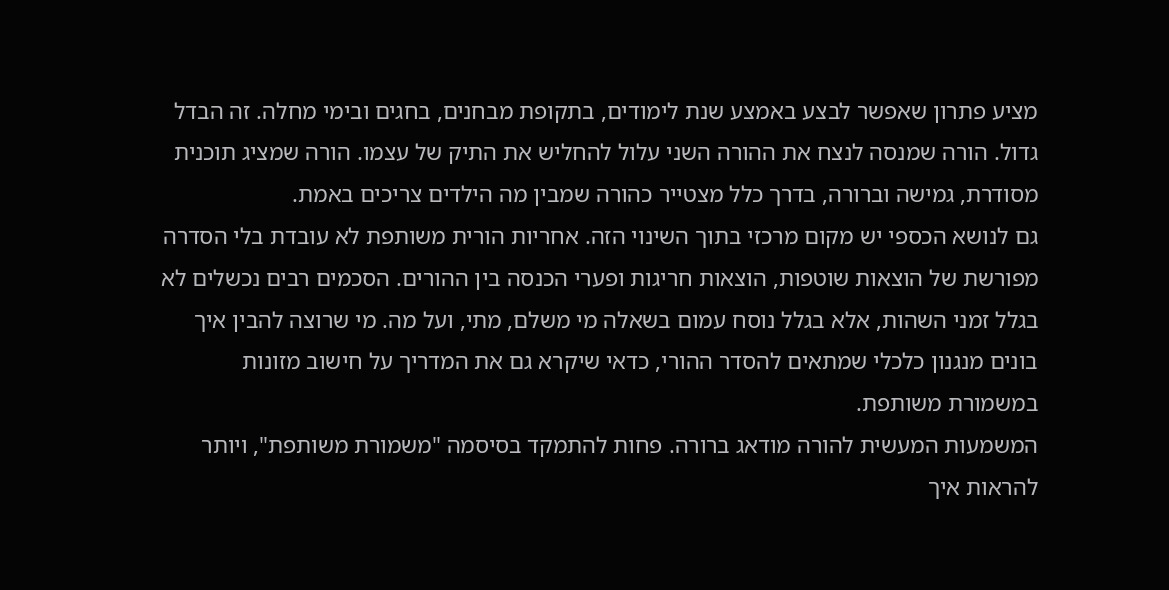מציע פתרון שאפשר לבצע באמצע שנת לימודים, בתקופת מבחנים, בחגים ובימי מחלה. זה הבדל גדול. הורה שמנסה לנצח את ההורה השני עלול להחליש את התיק של עצמו. הורה שמציג תוכנית מסודרת, גמישה וברורה, בדרך כלל מצטייר כהורה שמבין מה הילדים צריכים באמת.
גם לנושא הכספי יש מקום מרכזי בתוך השינוי הזה. אחריות הורית משותפת לא עובדת בלי הסדרה מפורשת של הוצאות שוטפות, הוצאות חריגות ופערי הכנסה בין ההורים. הסכמים רבים נכשלים לא בגלל זמני השהות, אלא בגלל נוסח עמום בשאלה מי משלם, מתי, ועל מה. מי שרוצה להבין איך בונים מנגנון כלכלי שמתאים להסדר ההורי, כדאי שיקרא גם את המדריך על חישוב מזונות במשמורת משותפת.
המשמעות המעשית להורה מודאג ברורה. פחות להתמקד בסיסמה "משמורת משותפת", ויותר להראות איך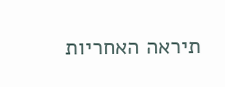תיראה האחריות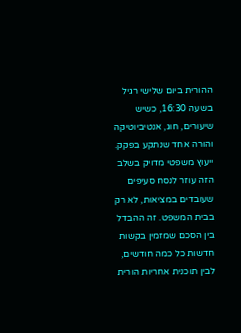ההורית ביום שלישי רגיל בשעה 16:30, כשיש שיעורים, חוג, אנטיביוטיקה והורה אחד שנתקע בפקק.
ייעוץ משפטי מדויק בשלב הזה עוזר לנסח סעיפים שעובדים במציאות, לא רק בבית המשפט. זה ההבדל בין הסכם שמזמין בקשות חדשות כל כמה חודשים, לבין תוכנית אחריות הורית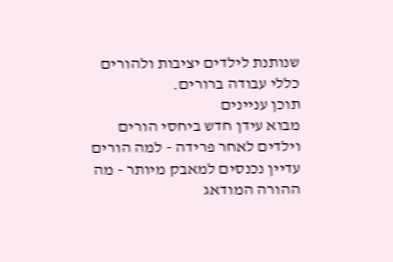שנותנת לילדים יציבות ולהורים כללי עבודה ברורים.
תוכן עניינים
מבוא עידן חדש ביחסי הורים וילדים לאחר פרידה - למה הורים עדיין נכנסים למאבק מיותר - מה ההורה המודאג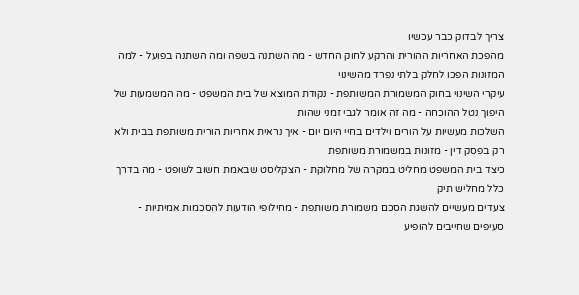צריך לבדוק כבר עכשיו
מהפכת האחריות ההורית והרקע לחוק החדש - מה השתנה בשפה ומה השתנה בפועל - למה המזונות הפכו לחלק בלתי נפרד מהשינוי
עיקרי השינוי בחוק המשמורת המשותפת - נקודת המוצא של בית המשפט - מה המשמעות של היפוך נטל ההוכחה - מה זה אומר לגבי זמני שהות
השלכות מעשיות על הורים וילדים בחיי היום יום - איך נראית אחריות הורית משותפת בבית ולא רק בפסק דין - מזונות במשמורת משותפת
כיצד בית המשפט מחליט במקרה של מחלוקת - הצקליסט שבאמת חשוב לשופט - מה בדרך כלל מחליש תיק
צעדים מעשיים להשגת הסכם משמורת משותפת - מחילופי הודעות להסכמות אמיתיות - סעיפים שחייבים להופיע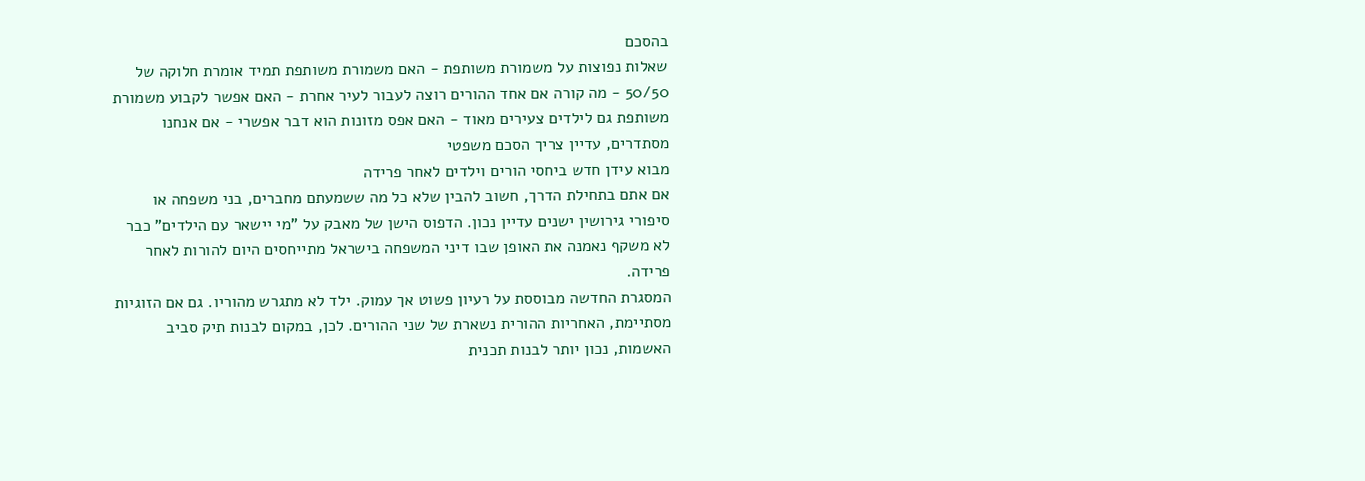בהסכם
שאלות נפוצות על משמורת משותפת - האם משמורת משותפת תמיד אומרת חלוקה של 50/50 - מה קורה אם אחד ההורים רוצה לעבור לעיר אחרת - האם אפשר לקבוע משמורת משותפת גם לילדים צעירים מאוד - האם אפס מזונות הוא דבר אפשרי - אם אנחנו מסתדרים, עדיין צריך הסכם משפטי
מבוא עידן חדש ביחסי הורים וילדים לאחר פרידה
אם אתם בתחילת הדרך, חשוב להבין שלא כל מה ששמעתם מחברים, בני משפחה או סיפורי גירושין ישנים עדיין נכון. הדפוס הישן של מאבק על "מי יישאר עם הילדים" כבר לא משקף נאמנה את האופן שבו דיני המשפחה בישראל מתייחסים היום להורות לאחר פרידה.
המסגרת החדשה מבוססת על רעיון פשוט אך עמוק. ילד לא מתגרש מהוריו. גם אם הזוגיות מסתיימת, האחריות ההורית נשארת של שני ההורים. לכן, במקום לבנות תיק סביב האשמות, נכון יותר לבנות תכנית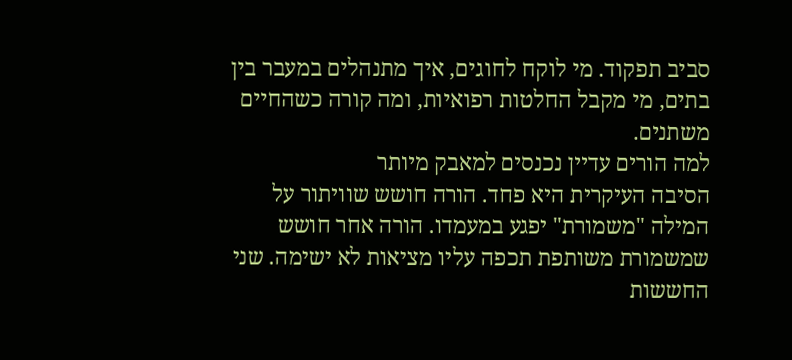סביב תפקוד. מי לוקח לחוגים, איך מתנהלים במעבר בין בתים, מי מקבל החלטות רפואיות, ומה קורה כשהחיים משתנים.
למה הורים עדיין נכנסים למאבק מיותר
הסיבה העיקרית היא פחד. הורה חושש שוויתור על המילה "משמורת" יפגע במעמדו. הורה אחר חושש שמשמורת משותפת תכפה עליו מציאות לא ישימה. שני החששות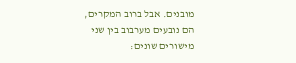מובנים. אבל ברוב המקרים, הם נובעים מערבוב בין שני מישורים שונים: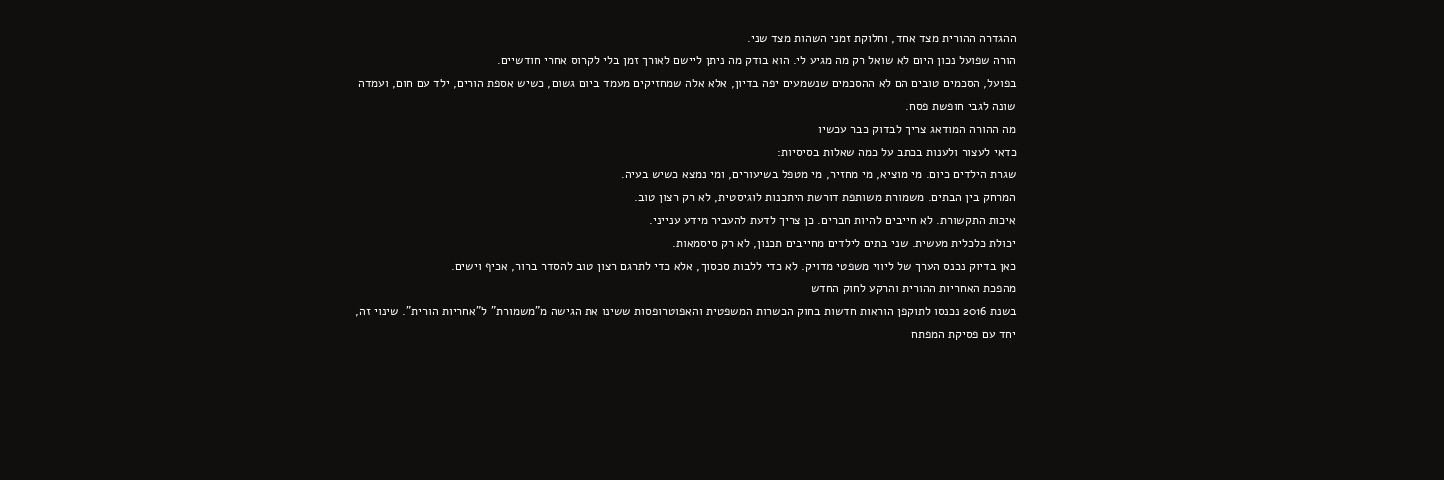ההגדרה ההורית מצד אחד, וחלוקת זמני השהות מצד שני.
הורה שפועל נכון היום לא שואל רק מה מגיע לי. הוא בודק מה ניתן ליישם לאורך זמן בלי לקרוס אחרי חודשיים.
בפועל, הסכמים טובים הם לא ההסכמים שנשמעים יפה בדיון, אלא אלה שמחזיקים מעמד ביום גשום, כשיש אספת הורים, ילד עם חום, ועמדה שונה לגבי חופשת פסח.
מה ההורה המודאג צריך לבדוק כבר עכשיו
כדאי לעצור ולענות בכתב על כמה שאלות בסיסיות:
שגרת הילדים כיום. מי מוציא, מי מחזיר, מי מטפל בשיעורים, ומי נמצא כשיש בעיה.
המרחק בין הבתים. משמורת משותפת דורשת היתכנות לוגיסטית, לא רק רצון טוב.
איכות התקשורת. לא חייבים להיות חברים. כן צריך לדעת להעביר מידע ענייני.
יכולת כלכלית מעשית. שני בתים לילדים מחייבים תכנון, לא רק סיסמאות.
כאן בדיוק נכנס הערך של ליווי משפטי מדויק. לא כדי ללבות סכסוך, אלא כדי לתרגם רצון טוב להסדר ברור, אכיף וישים.
מהפכת האחריות ההורית והרקע לחוק החדש
בשנת 2016 נכנסו לתוקפן הוראות חדשות בחוק הכשרות המשפטית והאפוטרופסות ששינו את הגישה מ"משמורת" ל"אחריות הורית". שינוי זה, יחד עם פסיקת המפתח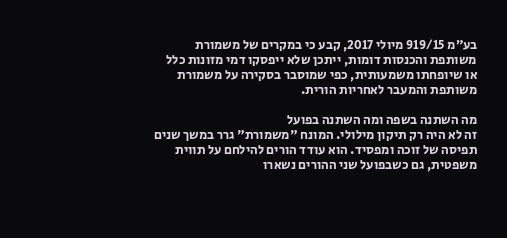בע״מ 919/15 מיולי 2017, קבע כי במקרים של משמורת משותפת והכנסות דומות, ייתכן שלא ייפסקו דמי מזונות כלל או שיופחתו משמעותית, כפי שמוסבר בסקירה על משמורת משותפת והמעבר לאחריות הורית.

מה השתנה בשפה ומה השתנה בפועל
זה לא היה רק תיקון מילולי. המונח "משמורת" גרר במשך שנים תפיסה של זוכה ומפסיד. הוא עודד הורים להילחם על תווית משפטית, גם כשבפועל שני ההורים נשארו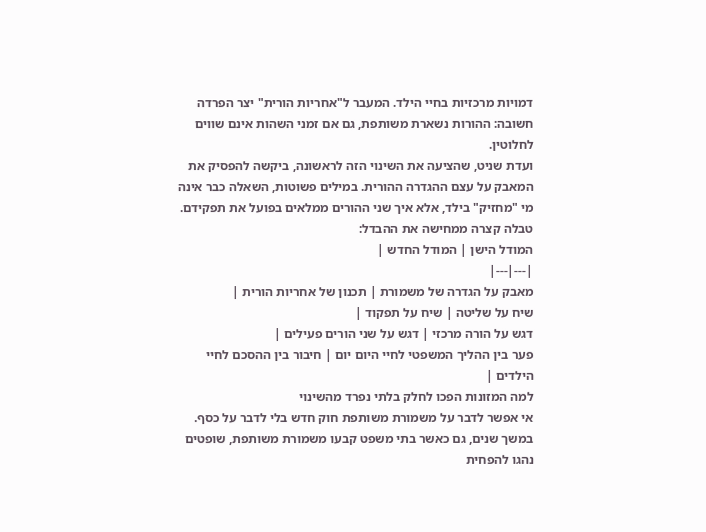דמויות מרכזיות בחיי הילד. המעבר ל"אחריות הורית" יצר הפרדה חשובה: ההורות נשארת משותפת, גם אם זמני השהות אינם שווים לחלוטין.
ועדת שניט, שהציעה את השינוי הזה לראשונה, ביקשה להפסיק את המאבק על עצם ההגדרה ההורית. במילים פשוטות, השאלה כבר אינה מי "מחזיק" בילד, אלא איך שני ההורים ממלאים בפועל את תפקידם.
טבלה קצרה ממחישה את ההבדל:
המודל הישן | המודל החדש |
|---|---|
מאבק על הגדרה של משמורת | תכנון של אחריות הורית |
שיח על שליטה | שיח על תפקוד |
דגש על הורה מרכזי | דגש על שני הורים פעילים |
פער בין ההליך המשפטי לחיי היום יום | חיבור בין ההסכם לחיי הילדים |
למה המזונות הפכו לחלק בלתי נפרד מהשינוי
אי אפשר לדבר על משמורת משותפת חוק חדש בלי לדבר על כסף. במשך שנים, גם כאשר בתי משפט קבעו משמורת משותפת, שופטים נהגו להפחית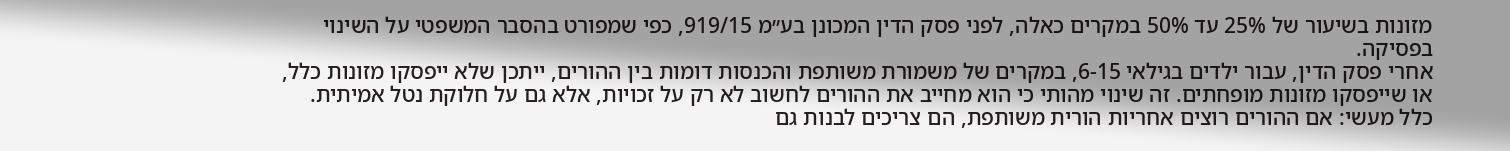מזונות בשיעור של 25% עד 50% במקרים כאלה, לפני פסק הדין המכונן בע״מ 919/15, כפי שמפורט בהסבר המשפטי על השינוי בפסיקה.
אחרי פסק הדין, עבור ילדים בגילאי 6-15, במקרים של משמורת משותפת והכנסות דומות בין ההורים, ייתכן שלא ייפסקו מזונות כלל, או שייפסקו מזונות מופחתים. זה שינוי מהותי כי הוא מחייב את ההורים לחשוב לא רק על זכויות, אלא גם על חלוקת נטל אמיתית.
כלל מעשי: אם ההורים רוצים אחריות הורית משותפת, הם צריכים לבנות גם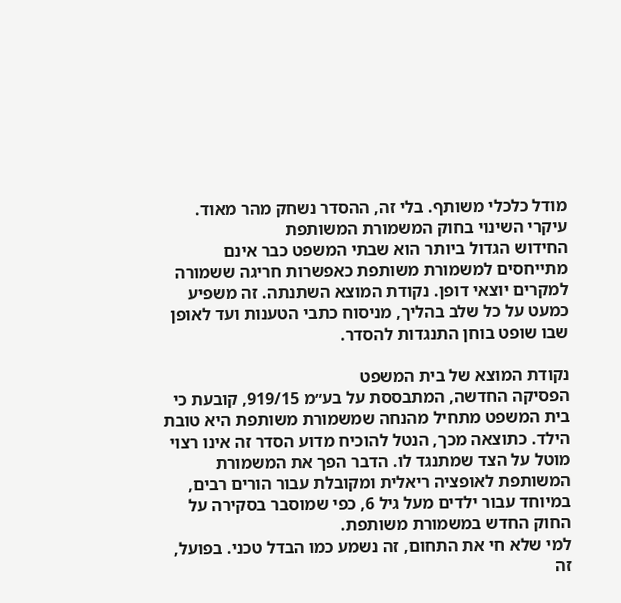מודל כלכלי משותף. בלי זה, ההסדר נשחק מהר מאוד.
עיקרי השינוי בחוק המשמורת המשותפת
החידוש הגדול ביותר הוא שבתי המשפט כבר אינם מתייחסים למשמורת משותפת כאפשרות חריגה ששמורה למקרים יוצאי דופן. נקודת המוצא השתנתה. זה משפיע כמעט על כל שלב בהליך, מניסוח כתבי הטענות ועד לאופן שבו שופט בוחן התנגדות להסדר.

נקודת המוצא של בית המשפט
הפסיקה החדשה, המתבססת על בע״מ 919/15, קובעת כי בית המשפט מתחיל מהנחה שמשמורת משותפת היא טובת הילד. כתוצאה מכך, הנטל להוכיח מדוע הסדר זה אינו רצוי מוטל על הצד שמתנגד לו. הדבר הפך את המשמורת המשותפת לאופציה ריאלית ומקובלת עבור הורים רבים, במיוחד עבור ילדים מעל גיל 6, כפי שמוסבר בסקירה על החוק החדש במשמורת משותפת.
למי שלא חי את התחום, זה נשמע כמו הבדל טכני. בפועל, זה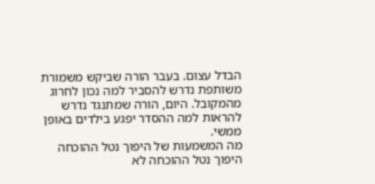הבדל עצום. בעבר הורה שביקש משמורת משותפת נדרש להסביר למה נכון לחרוג מהמקובל. היום, הורה שמתנגד נדרש להראות למה ההסדר יפגע בילדים באופן ממשי.
מה המשמעות של היפוך נטל ההוכחה
היפוך נטל ההוכחה לא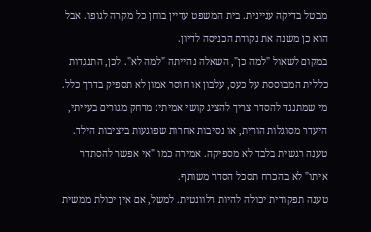מבטל בדיקה עניינית. בית המשפט עדיין בוחן כל מקרה לגופו. אבל הוא כן משנה את נקודת הכניסה לדיון.
במקום לשאול "למה כן", השאלה נהייתה "למה לא". לכן, התנגדות כללית המבוססת על כעס, עלבון או חוסר אמון לא תספיק בדרך כלל. מי שמתנגד להסדר צריך להציג קושי אמיתי: מרחק מגורים בעייתי, היעדר מסוגלות הורית, או נסיבות אחרות שפוגעות ביציבות הילד.
טענה רגשית בלבד לא מספיקה. אמירה כמו "אי אפשר להסתדר איתו" לא בהכרח תסכל הסדר משותף.
טענה תפקודית יכולה להיות רלוונטית. למשל, אם אין יכולת ממשית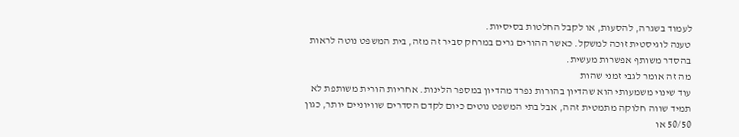לעמוד בשגרה, להסעות, או לקבל החלטות בסיסיות.
טענה לוגיסטית זוכה למשקל. כאשר ההורים גרים במרחק סביר זה מזה, בית המשפט נוטה לראות בהסדר משותף אפשרות מעשית.
מה זה אומר לגבי זמני שהות
עוד שינוי משמעותי הוא שהדיון בהורות נפרד מהדיון במספר הלינות. אחריות הורית משותפת לא תמיד שווה חלוקה מתמטית זהה, אבל בתי המשפט נוטים כיום לקדם הסדרים שוויוניים יותר, כגון 50/50 או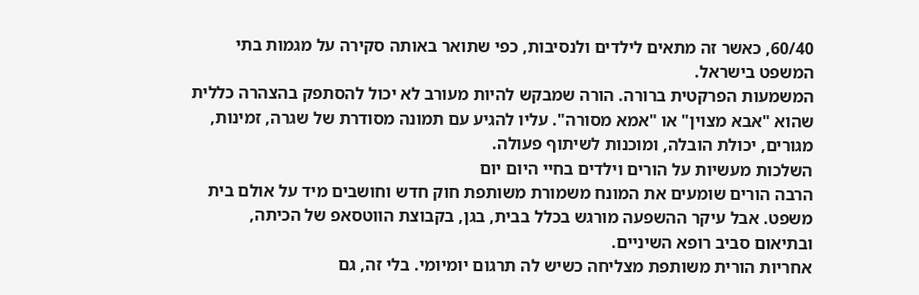60/40, כאשר זה מתאים לילדים ולנסיבות, כפי שתואר באותה סקירה על מגמות בתי המשפט בישראל.
המשמעות הפרקטית ברורה. הורה שמבקש להיות מעורב לא יכול להסתפק בהצהרה כללית שהוא "אבא מצוין" או "אמא מסורה". עליו להגיע עם תמונה מסודרת של שגרה, זמינות, מגורים, יכולת הובלה, ומוכנות לשיתוף פעולה.
השלכות מעשיות על הורים וילדים בחיי היום יום
הרבה הורים שומעים את המונח משמורת משותפת חוק חדש וחושבים מיד על אולם בית משפט. אבל עיקר ההשפעה מורגש בכלל בבית, בגן, בקבוצת הווטסאפ של הכיתה, ובתיאום סביב רופא השיניים.
אחריות הורית משותפת מצליחה כשיש לה תרגום יומיומי. בלי זה, גם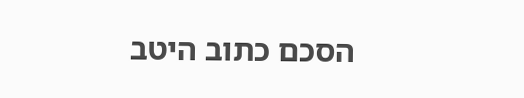הסכם כתוב היטב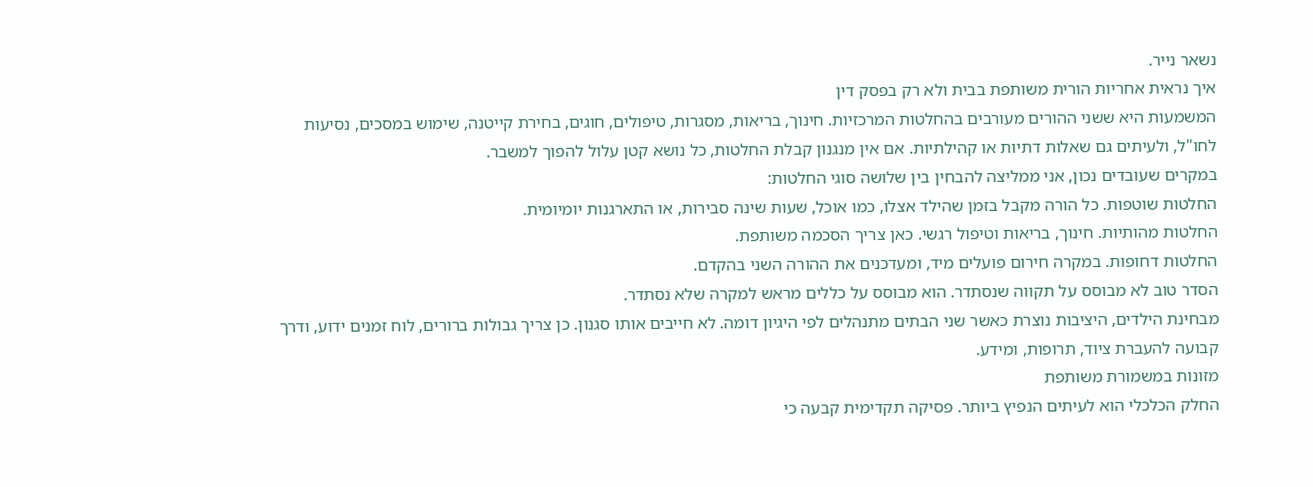נשאר נייר.
איך נראית אחריות הורית משותפת בבית ולא רק בפסק דין
המשמעות היא ששני ההורים מעורבים בהחלטות המרכזיות. חינוך, בריאות, מסגרות, טיפולים, חוגים, בחירת קייטנה, שימוש במסכים, נסיעות לחו"ל, ולעיתים גם שאלות דתיות או קהילתיות. אם אין מנגנון קבלת החלטות, כל נושא קטן עלול להפוך למשבר.
במקרים שעובדים נכון, אני ממליצה להבחין בין שלושה סוגי החלטות:
החלטות שוטפות. כל הורה מקבל בזמן שהילד אצלו, כמו אוכל, שעות שינה סבירות, או התארגנות יומיומית.
החלטות מהותיות. חינוך, בריאות וטיפול רגשי. כאן צריך הסכמה משותפת.
החלטות דחופות. במקרה חירום פועלים מיד, ומעדכנים את ההורה השני בהקדם.
הסדר טוב לא מבוסס על תקווה שנסתדר. הוא מבוסס על כללים מראש למקרה שלא נסתדר.
מבחינת הילדים, היציבות נוצרת כאשר שני הבתים מתנהלים לפי היגיון דומה. לא חייבים אותו סגנון. כן צריך גבולות ברורים, לוח זמנים ידוע, ודרך קבועה להעברת ציוד, תרופות, ומידע.
מזונות במשמורת משותפת
החלק הכלכלי הוא לעיתים הנפיץ ביותר. פסיקה תקדימית קבעה כי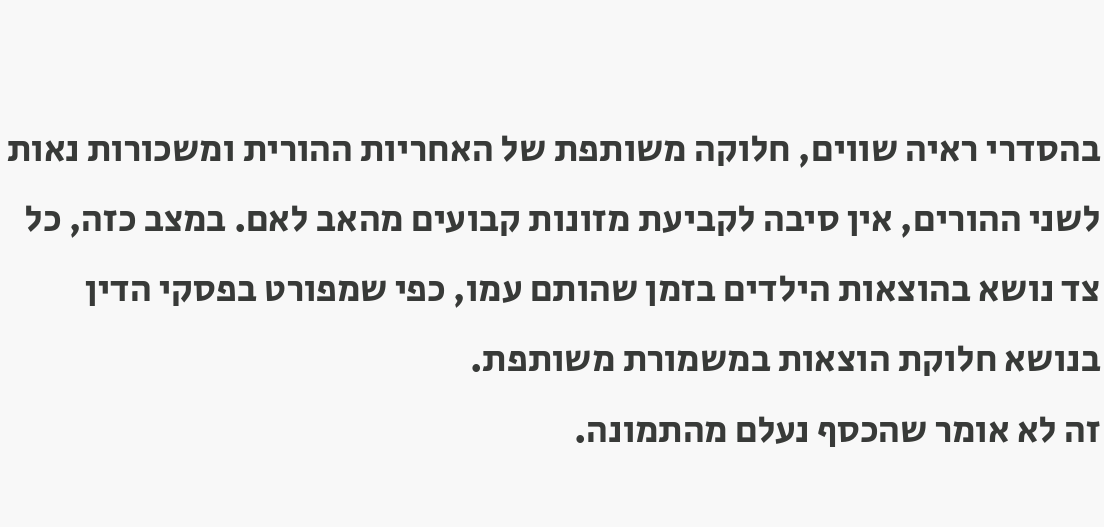בהסדרי ראיה שווים, חלוקה משותפת של האחריות ההורית ומשכורות נאות לשני ההורים, אין סיבה לקביעת מזונות קבועים מהאב לאם. במצב כזה, כל צד נושא בהוצאות הילדים בזמן שהותם עמו, כפי שמפורט בפסקי הדין בנושא חלוקת הוצאות במשמורת משותפת.
זה לא אומר שהכסף נעלם מהתמונה.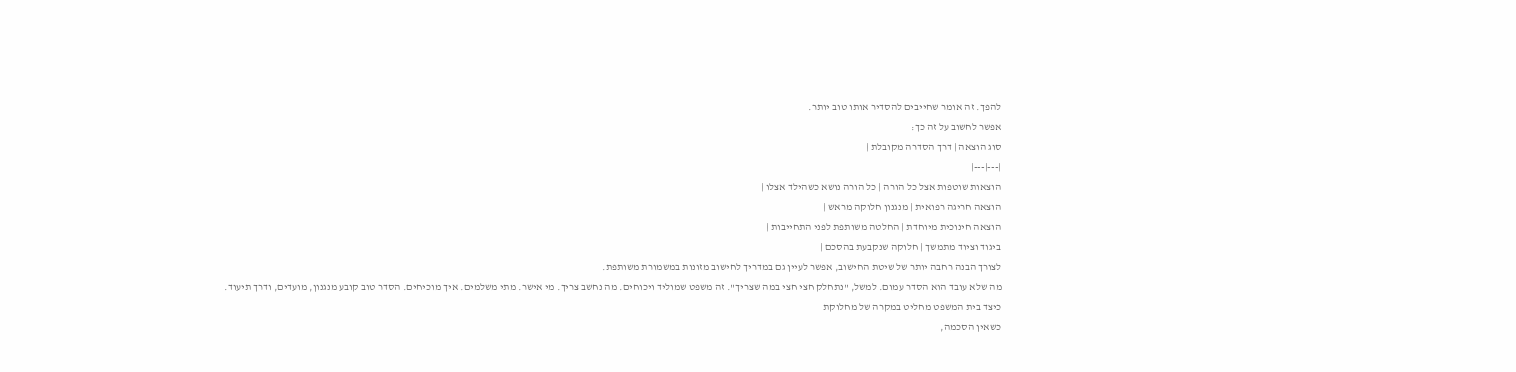להפך. זה אומר שחייבים להסדיר אותו טוב יותר.
אפשר לחשוב על זה כך:
סוג הוצאה | דרך הסדרה מקובלת |
|---|---|
הוצאות שוטפות אצל כל הורה | כל הורה נושא כשהילד אצלו |
הוצאה חריגה רפואית | מנגנון חלוקה מראש |
הוצאה חינוכית מיוחדת | החלטה משותפת לפני התחייבות |
ביגוד וציוד מתמשך | חלוקה שנקבעת בהסכם |
לצורך הבנה רחבה יותר של שיטת החישוב, אפשר לעיין גם במדריך לחישוב מזונות במשמורת משותפת.
מה שלא עובד הוא הסדר עמום. למשל, "נתחלק חצי חצי במה שצריך". זה משפט שמוליד ויכוחים. מה נחשב צריך. מי אישר. מתי משלמים. איך מוכיחים. הסדר טוב קובע מנגנון, מועדים, ודרך תיעוד.
כיצד בית המשפט מחליט במקרה של מחלוקת
כשאין הסכמה,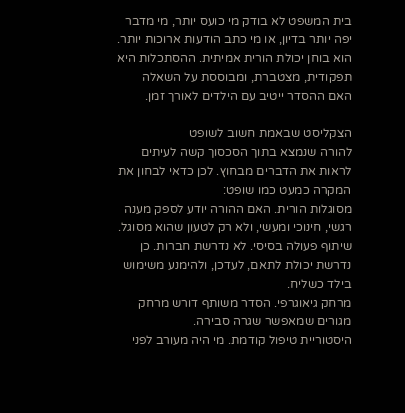בית המשפט לא בודק מי כועס יותר, מי מדבר יפה יותר בדיון, או מי כתב הודעות ארוכות יותר. הוא בוחן יכולת הורית אמיתית. ההסתכלות היא תפקודית, מצטברת, ומבוססת על השאלה האם ההסדר ייטיב עם הילדים לאורך זמן.

הצקליסט שבאמת חשוב לשופט
להורה שנמצא בתוך הסכסוך קשה לעיתים לראות את הדברים מבחוץ. לכן כדאי לבחון את המקרה כמעט כמו שופט:
מסוגלות הורית. האם ההורה יודע לספק מענה רגשי, חינוכי ומעשי, ולא רק לטעון שהוא מסוגל.
שיתוף פעולה בסיסי. לא נדרשת חברות. כן נדרשת יכולת לתאם, לעדכן, ולהימנע משימוש בילד כשליח.
מרחק גיאוגרפי. הסדר משותף דורש מרחק מגורים שמאפשר שגרה סבירה.
היסטוריית טיפול קודמת. מי היה מעורב לפני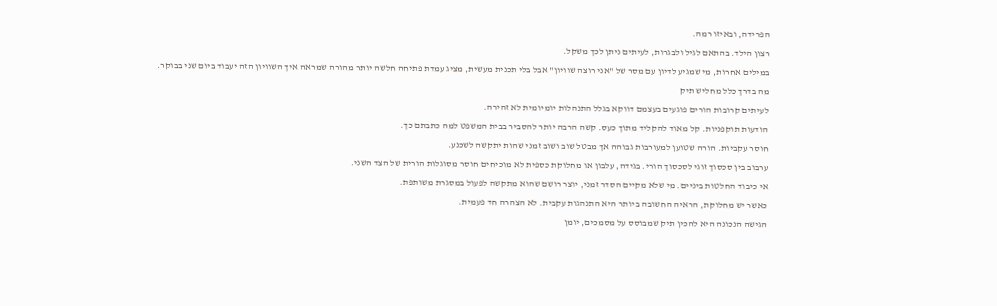הפרידה, ובאיזו רמה.
רצון הילד. בהתאם לגיל ולבגרות, לעיתים ניתן לכך משקל.
במילים אחרות, מי שמגיע לדיון עם מסר של "אני רוצה שוויון" אבל בלי תכנית מעשית, מציג עמדת פתיחה חלשה יותר מהורה שמראה איך השוויון הזה יעבוד ביום שני בבוקר.
מה בדרך כלל מחליש תיק
לעיתים קרובות הורים פוגעים בעצמם דווקא בגלל התנהלות יומיומית לא זהירה.
הודעות תוקפניות. קל מאוד להקליד מתוך כעס. קשה הרבה יותר להסביר בבית המשפט למה כתבתם כך.
חוסר עקביות. הורה שטוען למעורבות גבוהה אך מבטל שוב ושוב זמני שהות יתקשה לשכנע.
ערבוב בין סכסוך זוגי לסכסוך הורי. בגידה, עלבון או מחלוקת כספית לא מוכיחים חוסר מסוגלות הורית של הצד השני.
אי כיבוד החלטות ביניים. מי שלא מקיים הסדר זמני, יוצר רושם שהוא מתקשה לפעול במסגרת משותפת.
כאשר יש מחלוקת, הראיה החשובה ביותר היא התנהגות עקבית. לא הצהרה חד פעמית.
הגישה הנכונה היא להכין תיק שמבוסס על מסמכים, יומן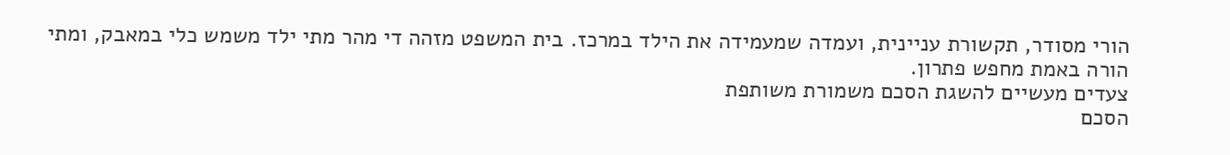הורי מסודר, תקשורת עניינית, ועמדה שמעמידה את הילד במרכז. בית המשפט מזהה די מהר מתי ילד משמש כלי במאבק, ומתי הורה באמת מחפש פתרון.
צעדים מעשיים להשגת הסכם משמורת משותפת
הסכם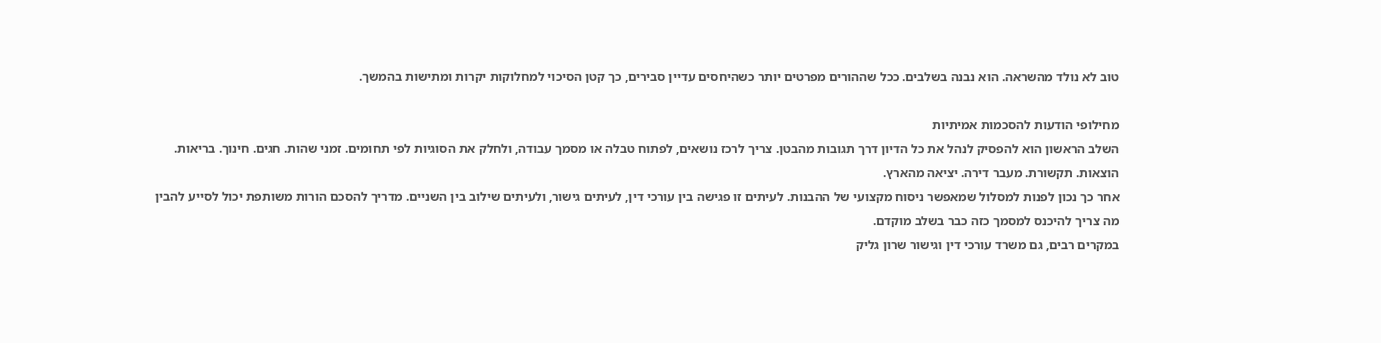טוב לא נולד מהשראה. הוא נבנה בשלבים. ככל שההורים מפרטים יותר כשהיחסים עדיין סבירים, כך קטן הסיכוי למחלוקות יקרות ומתישות בהמשך.

מחילופי הודעות להסכמות אמיתיות
השלב הראשון הוא להפסיק לנהל את כל הדיון דרך תגובות מהבטן. צריך לרכז נושאים, לפתוח טבלה או מסמך עבודה, ולחלק את הסוגיות לפי תחומים. זמני שהות. חגים. חינוך. בריאות. הוצאות. תקשורת. מעבר דירה. יציאה מהארץ.
אחר כך נכון לפנות למסלול שמאפשר ניסוח מקצועי של ההבנות. לעיתים זו פגישה בין עורכי דין, לעיתים גישור, ולעיתים שילוב בין השניים. מדריך להסכם הורות משותפת יכול לסייע להבין מה צריך להיכנס למסמך כזה כבר בשלב מוקדם.
במקרים רבים, גם משרד עורכי דין וגישור שרון גליק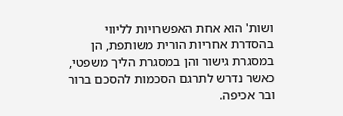ושות' הוא אחת האפשרויות לליווי בהסדרת אחריות הורית משותפת, הן במסגרת גישור והן במסגרת הליך משפטי, כאשר נדרש לתרגם הסכמות להסכם ברור ובר אכיפה.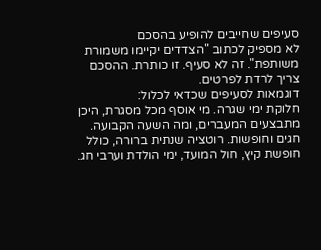סעיפים שחייבים להופיע בהסכם
לא מספיק לכתוב "הצדדים יקיימו משמורת משותפת". זה לא סעיף. זו כותרת. ההסכם צריך לרדת לפרטים.
דוגמאות לסעיפים שכדאי לכלול:
חלוקת ימי שגרה. מי אוסף מכל מסגרת, היכן מתבצעים המעברים, ומה השעה הקבועה.
חגים וחופשות. רוטציה שנתית ברורה, כולל חופשת קיץ, חול המועד, ימי הולדת וערבי חג.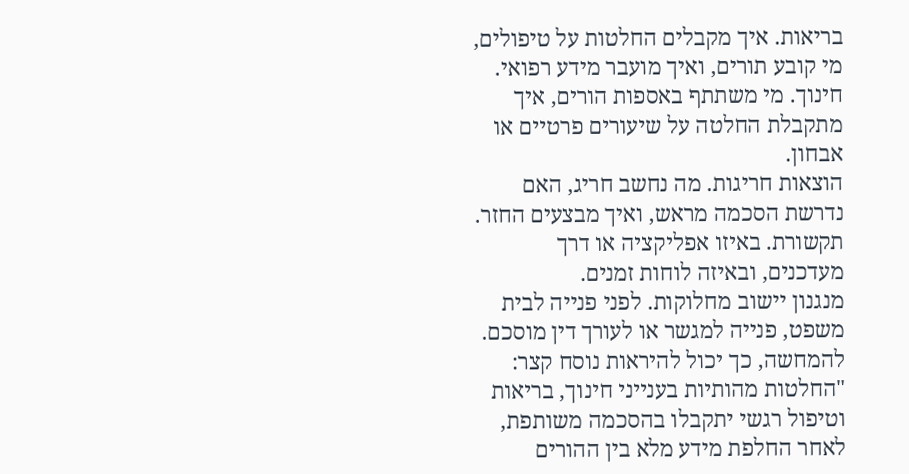בריאות. איך מקבלים החלטות על טיפולים, מי קובע תורים, ואיך מועבר מידע רפואי.
חינוך. מי משתתף באספות הורים, איך מתקבלת החלטה על שיעורים פרטיים או אבחון.
הוצאות חריגות. מה נחשב חריג, האם נדרשת הסכמה מראש, ואיך מבצעים החזר.
תקשורת. באיזו אפליקציה או דרך מעדכנים, ובאיזה לוחות זמנים.
מנגנון יישוב מחלוקות. לפני פנייה לבית משפט, פנייה למגשר או לעורך דין מוסכם.
להמחשה, כך יכול להיראות נוסח קצר:
"החלטות מהותיות בענייני חינוך, בריאות וטיפול רגשי יתקבלו בהסכמה משותפת, לאחר החלפת מידע מלא בין ההורים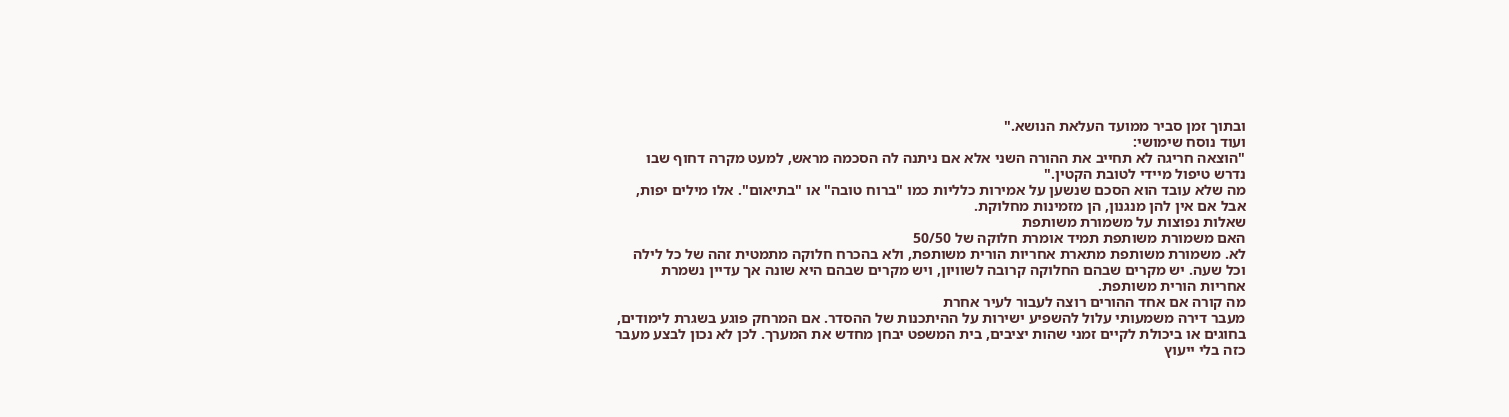ובתוך זמן סביר ממועד העלאת הנושא."
ועוד נוסח שימושי:
"הוצאה חריגה לא תחייב את ההורה השני אלא אם ניתנה לה הסכמה מראש, למעט מקרה דחוף שבו נדרש טיפול מיידי לטובת הקטין."
מה שלא עובד הוא הסכם שנשען על אמירות כלליות כמו "ברוח טובה" או "בתיאום". אלו מילים יפות, אבל אם אין להן מנגנון, הן מזמינות מחלוקת.
שאלות נפוצות על משמורת משותפת
האם משמורת משותפת תמיד אומרת חלוקה של 50/50
לא. משמורת משותפת מתארת אחריות הורית משותפת, ולא בהכרח חלוקה מתמטית זהה של כל לילה וכל שעה. יש מקרים שבהם החלוקה קרובה לשוויון, ויש מקרים שבהם היא שונה אך עדיין נשמרת אחריות הורית משותפת.
מה קורה אם אחד ההורים רוצה לעבור לעיר אחרת
מעבר דירה משמעותי עלול להשפיע ישירות על ההיתכנות של ההסדר. אם המרחק פוגע בשגרת לימודים, בחוגים או ביכולת לקיים זמני שהות יציבים, בית המשפט יבחן מחדש את המערך. לכן לא נכון לבצע מעבר כזה בלי ייעוץ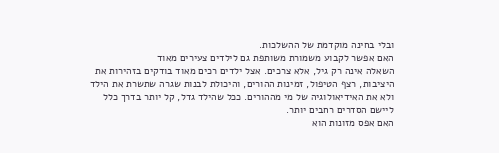ובלי בחינה מוקדמת של ההשלכות.
האם אפשר לקבוע משמורת משותפת גם לילדים צעירים מאוד
השאלה אינה רק גיל, אלא צרכים. אצל ילדים רכים מאוד בודקים בזהירות את היציבות, רצף הטיפול, זמינות ההורים, והיכולת לבנות שגרה שתשרת את הילד ולא את האידיאולוגיה של מי מההורים. ככל שהילד גדל, קל יותר בדרך כלל ליישם הסדרים רחבים יותר.
האם אפס מזונות הוא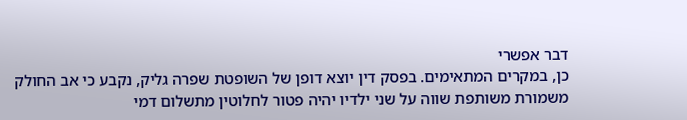דבר אפשרי
כן, במקרים המתאימים. בפסק דין יוצא דופן של השופטת שפרה גליק, נקבע כי אב החולק משמורת משותפת שווה על שני ילדיו יהיה פטור לחלוטין מתשלום דמי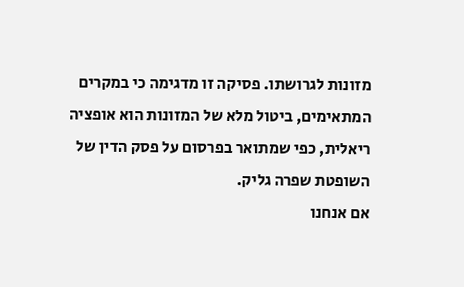מזונות לגרושתו. פסיקה זו מדגימה כי במקרים המתאימים, ביטול מלא של המזונות הוא אופציה ריאלית, כפי שמתואר בפרסום על פסק הדין של השופטת שפרה גליק.
אם אנחנו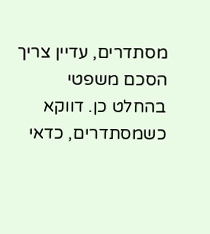מסתדרים, עדיין צריך הסכם משפטי
בהחלט כן. דווקא כשמסתדרים, כדאי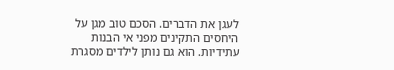לעגן את הדברים. הסכם טוב מגן על היחסים התקינים מפני אי הבנות עתידיות. הוא גם נותן לילדים מסגרת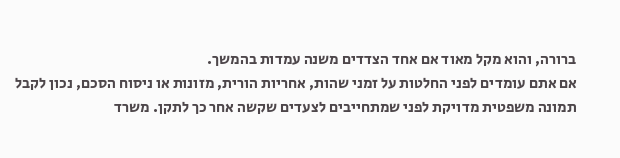ברורה, והוא מקל מאוד אם אחד הצדדים משנה עמדות בהמשך.
אם אתם עומדים לפני החלטות על זמני שהות, אחריות הורית, מזונות או ניסוח הסכם, נכון לקבל תמונה משפטית מדויקת לפני שמתחייבים לצעדים שקשה אחר כך לתקן. משרד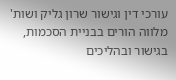עורכי דין וגישור שרון גליק ושות' מלווה הורים בבניית הסכמות, בגישור ובהליכים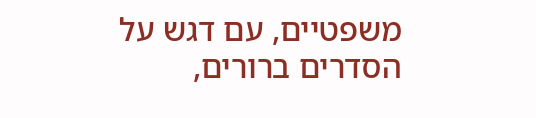משפטיים, עם דגש על הסדרים ברורים,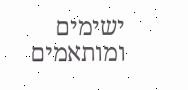ישימים ומותאמים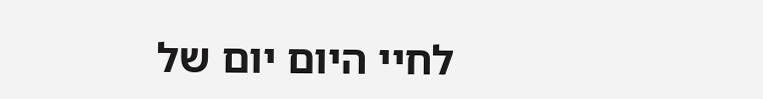לחיי היום יום של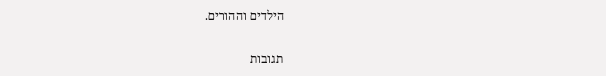הילדים וההורים.

תגובות